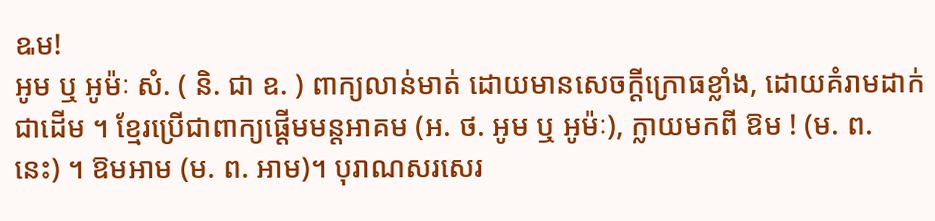ឩម!
អូម ឬ អូម៉ៈ សំ. ( និ. ជា ឧ. ) ពាក្យលាន់មាត់ ដោយមានសេចក្ដីក្រោធខ្លាំង, ដោយគំរាមដាក់ជាដើម ។ ខ្មែរប្រើជាពាក្យផ្តើមមន្តអាគម (អ. ថ. អូម ឬ អូម៉ៈ), ក្លាយមកពី ឱម ! (ម. ព. នេះ) ។ ឱមអាម (ម. ព. អាម)។ បុរាណសរសេរ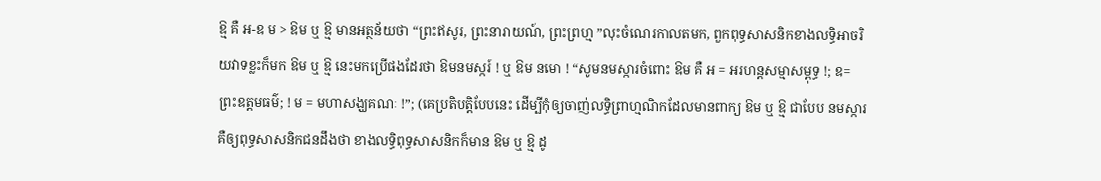ឱ្ម គឺ អ-ឧ ម > ឱម ឬ ឱ្ម មានអត្ថន័យថា “ព្រះឥសូរ, ព្រះនារាយណ៍, ព្រះព្រហ្ម ”លុះចំណេរកាលតមក, ពួកពុទ្ធសាសនិកខាងលទ្ធិអាចរិយវាទខ្លះក៏មក ឱម ឬ ឱ្ម នេះមកប្រើផងដែរថា ឱមនមស្ករ៍ ! ឬ ឱម នមោ ! “សូមនមស្ការចំពោះ ឱម គឺ អ = អរហន្តសម្មាសម្ពុទ្ធ !; ឧ= ព្រះឧត្ដមធម៌; ! ម = មហាសង្ឃគណៈ !”; (គេប្រតិបត្តិបែបនេះ ដើម្បីកុំឲ្យចាញ់លទ្ធិព្រាហ្មណិកដែលមានពាក្យ ឱម ឬ ឱ្ម ជាបែប នមស្ការ គឺឲ្យពុទ្ធសាសនិកជនដឹងថា ខាងលទ្ធិពុទ្ធសាសនិកក៏មាន ឱម ឬ ឱ្ម ដូ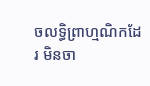ចលទ្ធិព្រាហ្មណិកដែរ មិនចា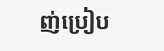ញ់ប្រៀប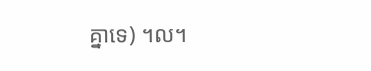គ្នាទេ) ។ល។